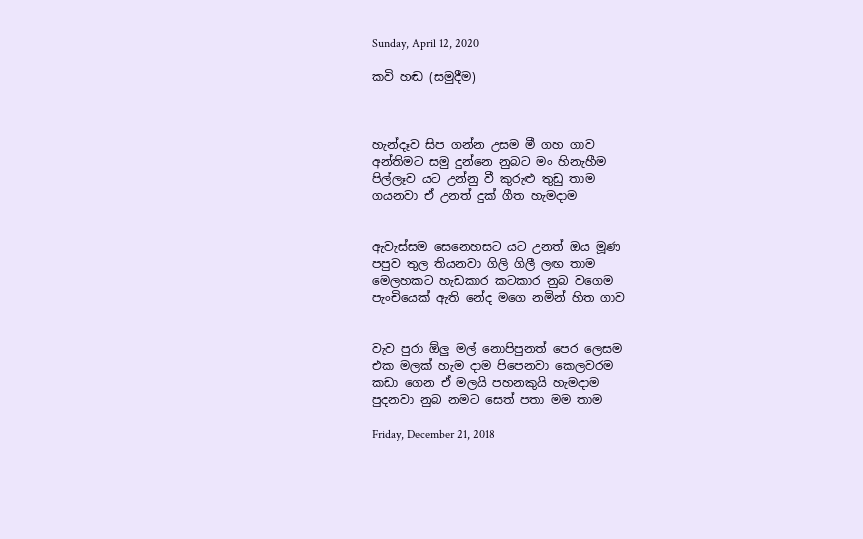Sunday, April 12, 2020

කවි හඬ (සමුදීම)



හැන්දෑව සිප ගන්න උසම මී ගහ ගාව
අන්තිමට සමු දුන්නෙ නුබට මං හිනැහීම
පිල්ලෑව යට උන්නු වී කුරුළු තුඩු තාම
ගයනවා ඒ උනත් දුක් ගීත හැමදාම


ඇවැස්සම සෙනෙහසට යට උනත් ඔය මූණ
පපුව තුල තියනවා ගිලි ගිලී ලඟ තාම
මෙලහකට හැඩකාර කටකාර නුබ වගෙම
පැංචියෙක් ඇති නේද මගෙ නමින් හිත ගාව


වැව පුරා ඕලු මල් නොපිපුනත් පෙර ලෙසම
එක මලක් හැම දාම පිපෙනවා කෙලවරම
කඩා ගෙන ඒ මලයි පහනකුයි හැමදාම
පුදනවා නුබ නමට සෙත් පතා මම තාම

Friday, December 21, 2018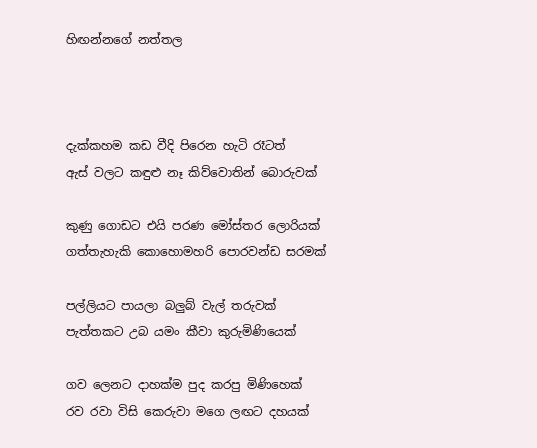හිඟන්නගේ නත්තල



දැක්කහම කඩ වීදි පිරෙන හැටි රෑටත්
ඇස් වලට කඳුළු නෑ කිව්වොතින් බොරුවක්

කුණු ගොඩට එයි පරණ මෝස්තර ලොරියක්
ගත්තැහැකි කොහොමහරි පොරවන්ඩ සරමක්

පල්ලියට පායලා බලුබ් වැල් තරුවක්
පැත්තකට උබ යමං කීවා කුරුමිණියෙක්

ගව ලෙනට දාහක්ම පුද කරපු මිණිහෙක්
රව රවා විසි කෙරුවා මගෙ ලඟට දහයක්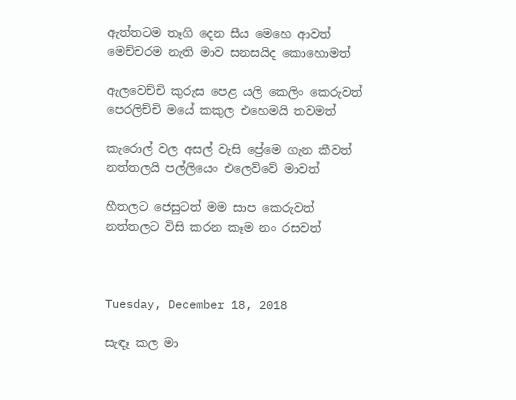ඇත්තටම තෑගි දෙන සීය මෙහෙ ආවත්
මෙච්චරම නැති මාව සනසයිද කොහොමත්

ඇලවෙච්චි කුරුස පෙළ යලි කෙලිං කෙරුවත්
පෙරලිච්චි මයේ කකුල එහෙමයි තවමත්

කැරොල් වල අසල් වැසි ප්‍රේමෙ ගැන කීවත්
නත්තලයි පල්ලියෙං එලෙව්වේ මාවත්

හීතලට ජෙසුටත් මම සාප කෙරුවත්
නත්තලට විසි කරන කෑම නං රසවත්



Tuesday, December 18, 2018

සැඳෑ කල මා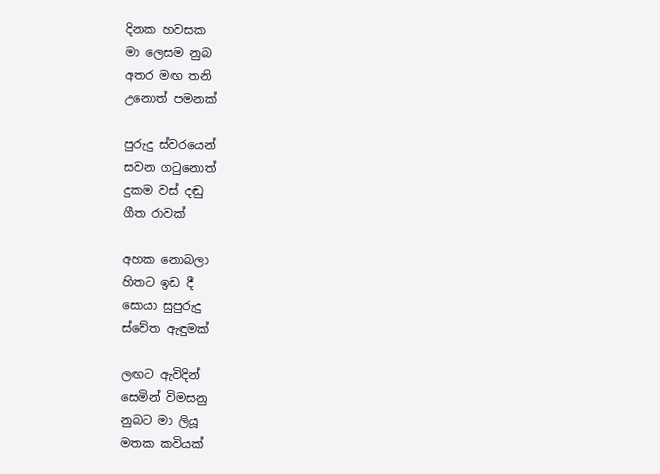දිනක හවසක
මා ලෙසම නුබ
අතර මඟ තනි
උනොත් පමනක්

පුරුදු ස්වරයෙන්
සවන ගටුනොත්
දුකම වස් දඬු
ගීත රාවක්

අහක නොබලා
හිතට ඉඩ දී
සොයා සුපුරුදු
ස්වේත ඇඳුමක්

ලඟට ඇවිදින්
සෙමින් විමසනු
නුබට මා ලියූ
මතක කවියක්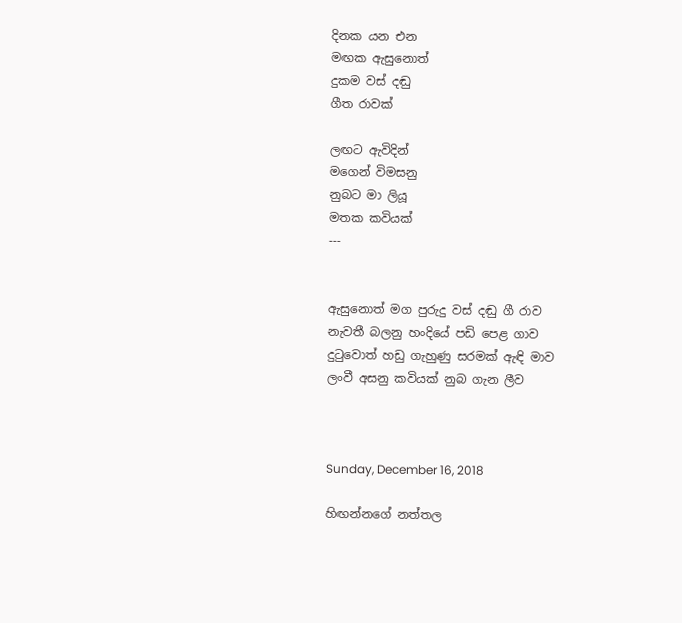දිනක යන එන
මඟක ඇසුනොත්
දුකම වස් දඬු
ගීත රාවක්

ලඟට ඇවිදින්
මගෙන් විමසනු
නුබට මා ලියූ
මතක කවියක්
---


ඇසුනොත් මග පුරුදු වස් දඬු ගී රාව
නැවතී බලනු හංදියේ පඩි පෙළ ගාව
දුටුවොත් හඩු ගැහුණු සරමක් ඇඳි මාව
ලංවී අසනු කවියක් නුබ ගැන ලීව



Sunday, December 16, 2018

හිඟන්නගේ නත්තල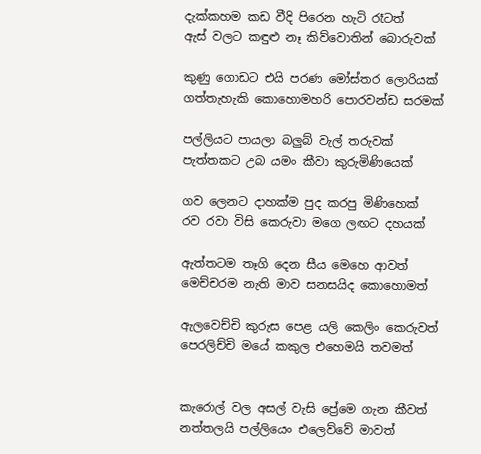දැක්කහම කඩ වීදි පිරෙන හැටි රෑටත්
ඇස් වලට කඳුළු නෑ කිව්වොතින් බොරුවක්

කුණු ගොඩට එයි පරණ මෝස්තර ලොරියක්
ගත්තැහැකි කොහොමහරි පොරවන්ඩ සරමක්

පල්ලියට පායලා බලුබ් වැල් තරුවක්
පැත්තකට උබ යමං කීවා කුරුමිණියෙක්

ගව ලෙනට දාහක්ම පුද කරපු මිණිහෙක්
රව රවා විසි කෙරුවා මගෙ ලඟට දහයක්

ඇත්තටම තෑගි දෙන සීය මෙහෙ ආවත්
මෙච්චරම නැති මාව සනසයිද කොහොමත්

ඇලවෙච්චි කුරුස පෙළ යලි කෙලිං කෙරුවත්
පෙරලිච්චි මයේ කකුල එහෙමයි තවමත්


කැරොල් වල අසල් වැසි ප්‍රේමෙ ගැන කීවත්
නත්තලයි පල්ලියෙං එලෙව්වේ මාවත්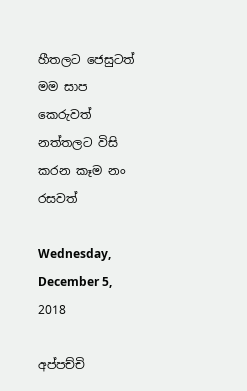හීතලට ජෙසුටත් මම සාප කෙරුවත්
නත්තලට විසි කරන කෑම නං රසවත්

Wednesday, December 5, 2018

අප්පච්චි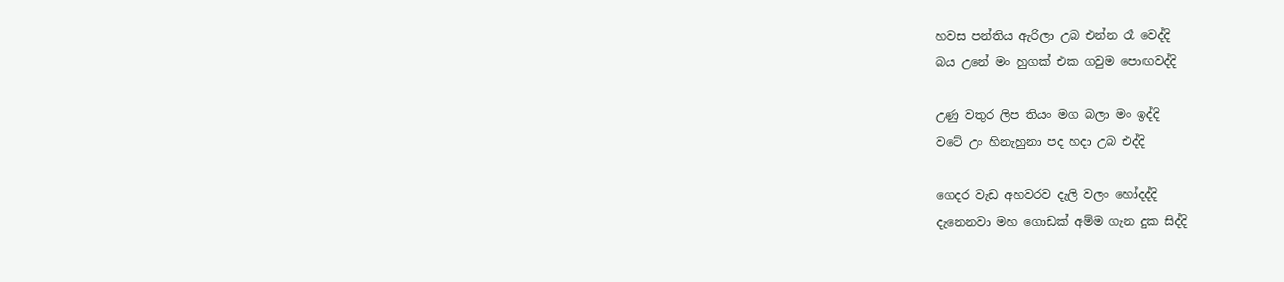හවස පන්තිය ඇරිලා උබ එන්න රෑ වෙද්දි
බය උනේ මං හුගක් එක ගවුම පොඟවද්දි

උණු වතුර ලිප තියං මග බලා මං ඉද්දි
වටේ උං හිනැහුනා පද හදා උබ එද්දි

ගෙදර වැඩ අහවරව දැලි වලං හෝදද්දි
දැනෙනවා මහ ගොඩක් අම්ම ගැන දුක සිද්දි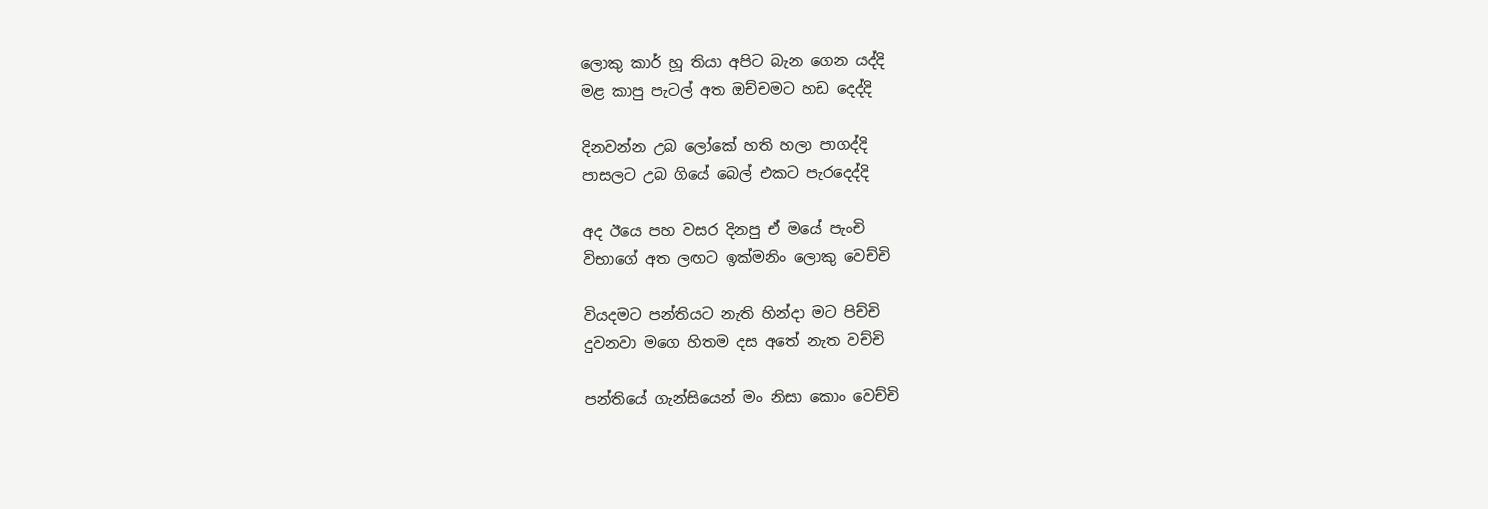ලොකු කාර් හූ තියා අපිට බැන ගෙන යද්දි
මළ කාපු පැටල් අත ඔච්චමට හඩ දෙද්දි

දිනවන්න උබ ලෝකේ හති හලා පාගද්දි
පාසලට උබ ගියේ බෙල් එකට පැරදෙද්දි

අද ඊයෙ පහ වසර දිනපු ඒ මයේ පැංචි
විභාගේ අත ලඟට ඉක්මනිං ලොකු වෙච්චි

වියදමට පන්තියට නැති හින්දා මට පිච්චි
දුවනවා මගෙ හිතම දස අතේ නැත වච්චි

පන්තියේ ගැන්සියෙන් මං නිසා කොං වෙච්චි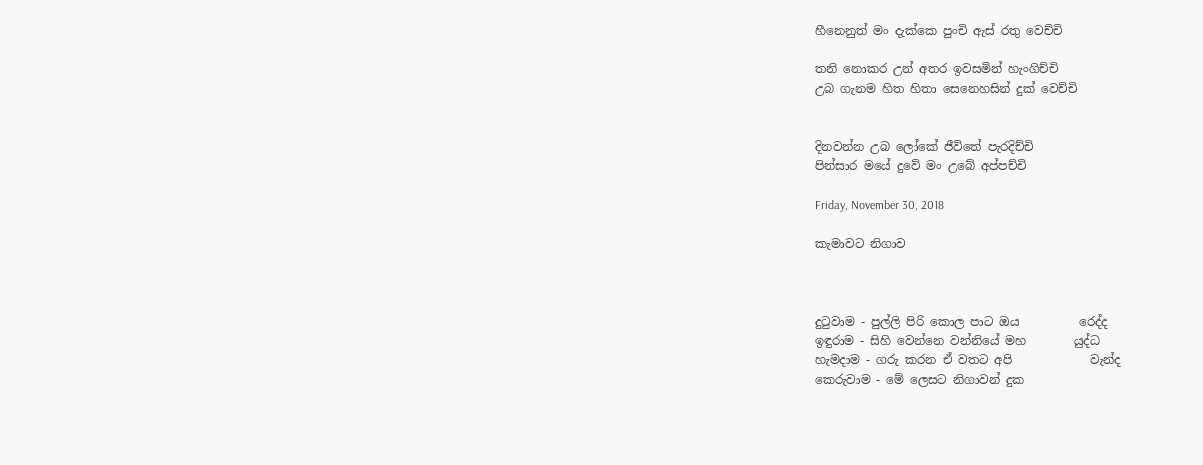හීනෙනුත් මං දැක්කෙ පුංචි ඇස් රතු වෙච්චි

තනි නොකර උන් අතර ඉවසමින් හැංගිච්චි
උබ ගැනම හිත හිතා සෙනෙහසින් දුක් වෙච්චි


දිනවන්න උබ ලෝකේ ජීවිතේ පැරදිච්චි
පින්සාර මයේ දුවේ මං උබේ අප්පච්චි

Friday, November 30, 2018

කැමාවට නිගාව



දුටුවාම - පුල්ලි පිරි කොල පාට ඔය          රෙද්ද
ඉඳුරාම - සිහි වෙන්නෙ වන්නියේ මහ        යුද්ධ
හැමදාම - ගරු කරන ඒ වතට අපි             වැන්ද
කෙරුවාම - මේ ලෙසට නිගාවන් දුක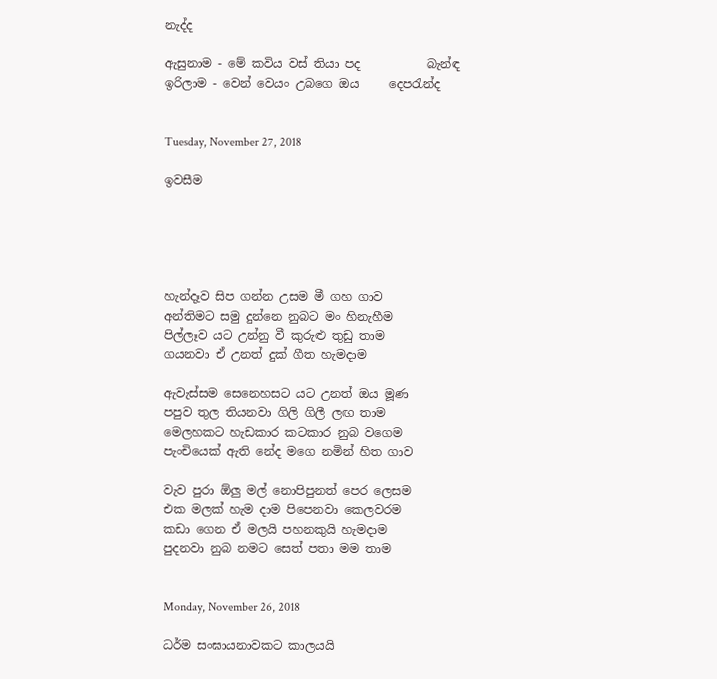නැද්ද

ඇසුනාම - මේ කවිය වස් තියා පද           බැන්ඳ
ඉරිලාම - වෙන් වෙයං උබගෙ ඔය     දෙපරැන්ද


Tuesday, November 27, 2018

ඉවසීම





හැන්දෑව සිප ගන්න උසම මී ගහ ගාව
අන්තිමට සමු දුන්නෙ නුබට මං හිනැහීම
පිල්ලෑව යට උන්නු වී කුරුළු තුඩු තාම
ගයනවා ඒ උනත් දුක් ගීත හැමදාම

ඇවැස්සම සෙනෙහසට යට උනත් ඔය මූණ
පපුව තුල තියනවා ගිලි ගිලී ලඟ තාම
මෙලහකට හැඩකාර කටකාර නුබ වගෙම
පැංචියෙක් ඇති නේද මගෙ නමින් හිත ගාව

වැව පුරා ඕලු මල් නොපිපුනත් පෙර ලෙසම
එක මලක් හැම දාම පිපෙනවා කෙලවරම
කඩා ගෙන ඒ මලයි පහනකුයි හැමදාම
පුදනවා නුබ නමට සෙත් පතා මම තාම


Monday, November 26, 2018

ධර්ම සංඝායනාවකට කාලයයි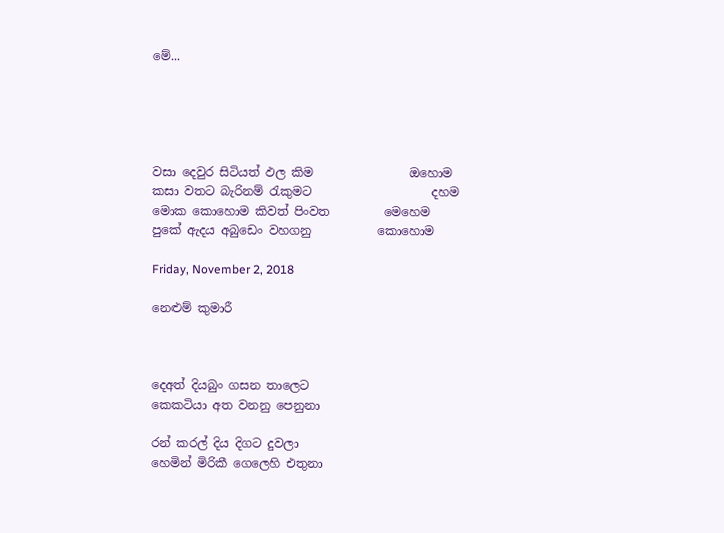මේ...





වසා දෙවුර සිටියත් ඵල කිම                ඔහොම
කසා වතට බැරිනම් රැකුමට                    දහම
මොක කොහොම කිවත් පිංවත         මෙහෙම
පුකේ ඇදය අබුඩෙං වහගනු           කොහොම

Friday, November 2, 2018

නෙළුම් කුමාරී



දෙඅත් දියබුං ගසන තාලෙට
කෙකටියා අත වනනු පෙනුනා

රන් කරල් දිය දිගට දුවලා
හෙමින් මිරිකී ගෙලෙහි එතුනා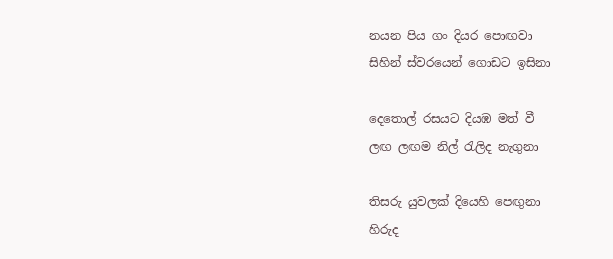නයන පිය ගං දියර පොඟවා
සිහින් ස්වරයෙන් ගොඩට ඉසිනා

දෙතොල් රසයට දියඹ මත් වී
ලඟ ලඟම නිල් රැලිද නැගුනා

තිසරු යුවලක් දියෙහි පෙඟුනා
හිරුද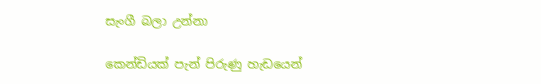සැංගී බලා උන්නා

කෙන්ඩියක් පැන් පිරුණු හැඩයෙන්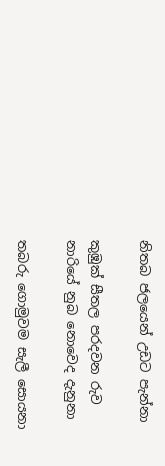නිතබ ජලයෙන් උඩට පැන්නා

කුඹුක් සීතල පරදවන රුව
නාරියේ නුබ නොවෙද දැනුනා

තබරු ගොමුවම සැලී සොයනා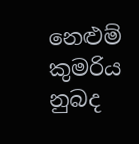නෙළුම් කුමරිය නුබද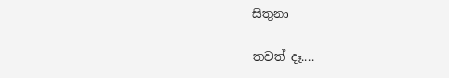සිතුනා

තවත් දෑ....